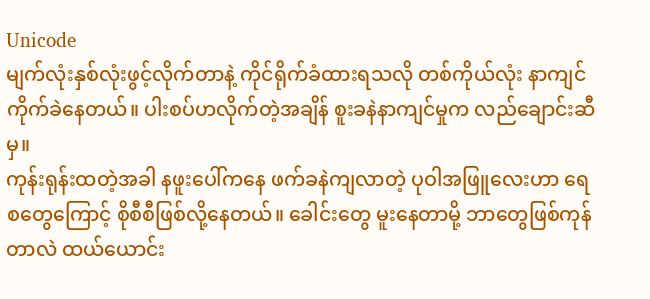Unicode
မျက်လုံးနှစ်လုံးဖွင့်လိုက်တာနဲ့ ကိုင်ရိုက်ခံထားရသလို တစ်ကိုယ်လုံး နာကျင်ကိုက်ခဲနေတယ်။ ပါးစပ်ဟလိုက်တဲ့အချိန် စူးခနဲနာကျင်မှုက လည်ချောင်းဆီမှ။
ကုန်းရုန်းထတဲ့အခါ နဖူးပေါ်ကနေ ဖက်ခနဲကျလာတဲ့ ပုဝါအဖြူလေးဟာ ရေစတွေကြောင့် စိုစီစီဖြစ်လို့နေတယ်။ ခေါင်းတွေ မူးနေတာမို့ ဘာတွေဖြစ်ကုန်တာလဲ ထယ်ယောင်း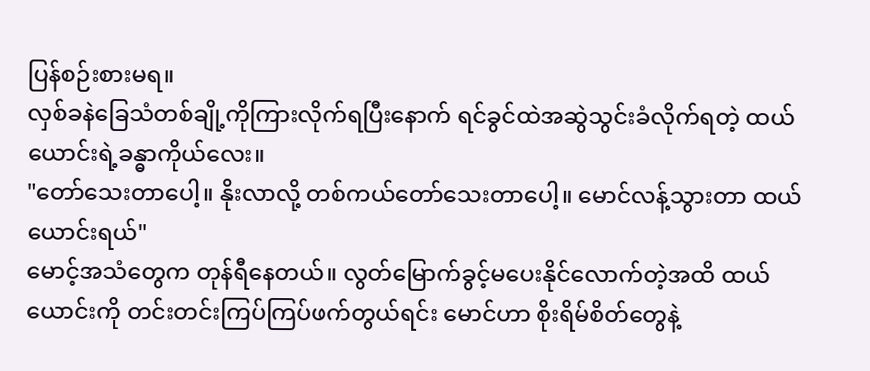ပြန်စဉ်းစားမရ။
လှစ်ခနဲခြေသံတစ်ချို့ကိုကြားလိုက်ရပြီးနောက် ရင်ခွင်ထဲအဆွဲသွင်းခံလိုက်ရတဲ့ ထယ်ယောင်းရဲ့ခန္ဓာကိုယ်လေး။
"တော်သေးတာပေါ့။ နိုးလာလို့ တစ်ကယ်တော်သေးတာပေါ့။ မောင်လန့်သွားတာ ထယ်ယောင်းရယ်"
မောင့်အသံတွေက တုန်ရီနေတယ်။ လွတ်မြောက်ခွင့်မပေးနိုင်လောက်တဲ့အထိ ထယ်ယောင်းကို တင်းတင်းကြပ်ကြပ်ဖက်တွယ်ရင်း မောင်ဟာ စိုးရိမ်စိတ်တွေနဲ့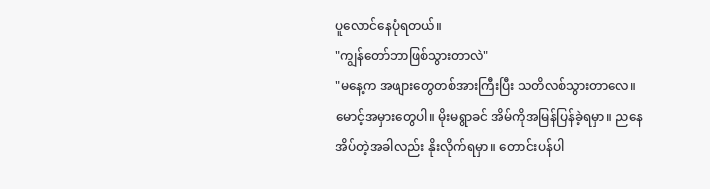ပူလောင်နေပုံရတယ်။
"ကျွန်တော်ဘာဖြစ်သွားတာလဲ"
"မနေ့က အဖျားတွေတစ်အားကြီးပြီး သတိလစ်သွားတာလေ။ မောင့်အမှားတွေပါ။ မိုးမရွာခင် အိမ်ကိုအမြန်ပြန်ခဲ့ရမှာ။ ညနေအိပ်တဲ့အခါလည်း နိုးလိုက်ရမှာ။ တောင်းပန်ပါ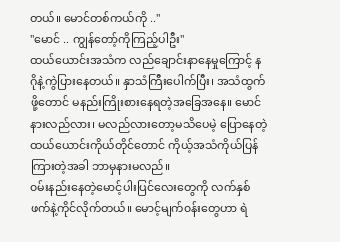တယ်။ မောင်တစ်ကယ်ကို .."
"မောင် .. ကျွန်တော့်ကိုကြည့်ပါဦး"
ထယ်ယောင်းအသံက လည်ချောင်းနာနေမှုကြောင့် နဂိုနဲ့ကွဲပြားနေတယ်။ နှာသံကြီးပေါက်ပြီး၊ အသံထွက်ဖို့တောင် မနည်းကြိုးစားနေရတဲ့အခြေအနေ။ မောင်နားလည်လား၊ မလည်လားတော့မသိပေမဲ့ ပြောနေတဲ့ထယ်ယောင်းကိုယ်တိုင်တောင် ကိုယ့်အသံကိုယ်ပြန်ကြားတဲ့အခါ ဘာမှနားမလည်။
၀မ်းနည်းနေတဲ့မောင့်ပါးပြင်လေးတွေကို လက်နှစ်ဖက်နဲ့ကိုင်လိုက်တယ်။ မောင့်မျက်၀န်းတွေဟာ ရဲ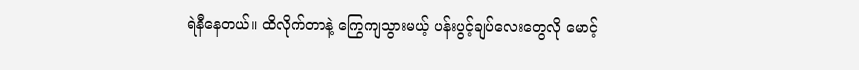ရဲနီနေတယ်။ ထိလိုက်တာနဲ့ ကြွေကျသွားမယ့် ပန်းပွင့်ချပ်လေးတွေလို မောင့်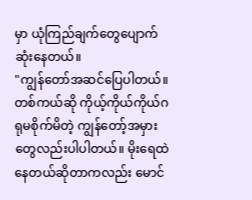မှာ ယုံကြည်ချက်တွေပျောက်ဆုံးနေတယ်။
"ကျွန်တော်အဆင်ပြေပါတယ်။ တစ်ကယ်ဆို ကိုယ့်ကိုယ်ကိုယ်ဂရုမစိုက်မိတဲ့ ကျွန်တော့်အမှားတွေလည်းပါပါတယ်။ မိုးရေထဲနေတယ်ဆိုတာကလည်း မောင်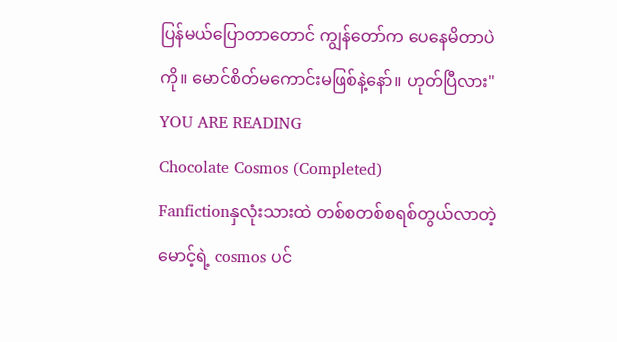ပြန်မယ်ပြောတာတောင် ကျွန်တော်က ပေနေမိတာပဲကို။ မောင်စိတ်မကောင်းမဖြစ်နဲ့နော်။ ဟုတ်ပြီလား"
YOU ARE READING
Chocolate Cosmos (Completed)
Fanfictionနှလုံးသားထဲ တစ်စတစ်စရစ်တွယ်လာတဲ့ မောင့်ရဲ့ cosmos ပင်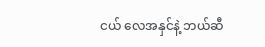ငယ် လေအနှင်နဲ့ ဘယ်ဆီ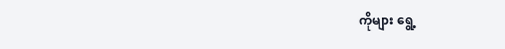ကိုများ ရွေ့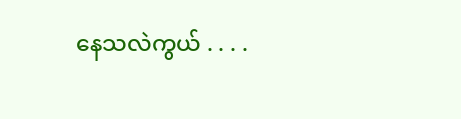နေသလဲကွယ် . . . .